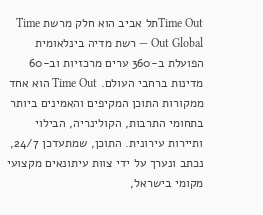Time Outתל אביב הוא חלק מרשת Time Out Global — רשת מדיה בינלאומית הפועלת ב-360 ערים מרכזיות וב-60 מדינות ברחבי העולם. Time Out הוא אחד ממקורות התוכן המקיפים והאמינים ביותר בתחומי התרבות, הקולינריה, הבילוי ותיירות עירונית. התוכן, שמתעדכן 24/7, נכתב ונערך על ידי צוות עיתונאים מקצועי מקומי בישראל,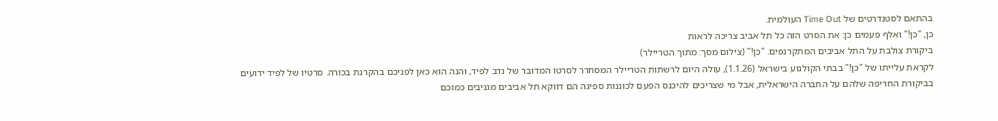בהתאם לסטנדרטים של Time Out העולמית.
כן, "כן!" ואלף פעמים כן: את הסרט הזה כל תל אביב צריכה לראות
ביקורת צולבת על התל אביבים המתקרנפים. "כן!" (צילום מסך: מתוך הטריילר)
לקראת עלייתו של "כן!" בבתי הקולנוע בישראל (1.1.26), עולה היום לרשתות הטריילר המסחרר לסרטו המדובר של נדב לפיד, והנה הוא כאן לפניכם בהקרנת בכורה. סרטיו של לפיד ידועים בביקורת החריפה שלהם על החברה הישראלית, אבל מי שצריכים להיכנס הפעם לכוננות ספיגה הם דווקא תל אביבים מגניבים כמוכם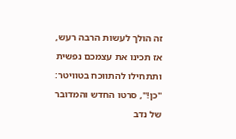זה הולך לעשות הרבה רעש, אז תכינו את עצמכם נפשית ותתחילו להתווכח בטוויטר: "כן!", סרטו החדש והמדובר של נדב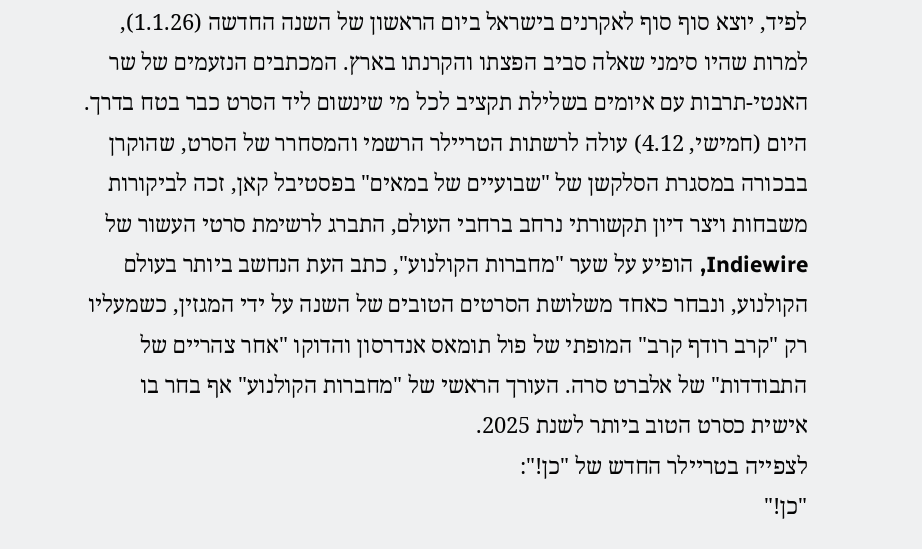לפיד, יוצא סוף סוף לאקרנים בישראל ביום הראשון של השנה החדשה (1.1.26), למרות שהיו סימני שאלה סביב הפצתו והקרנתו בארץ. המכתבים הנזעמים של שר האנטי-תרבות עם איומים בשלילת תקציב לכל מי שינשום ליד הסרט כבר בטח בדרך.
היום (חמישי, 4.12) עולה לרשתות הטריילר הרשמי והמסחרר של הסרט, שהוקרן בבכורה במסגרת הסלקשן של "שבועיים של במאים" בפסטיבל קאן, זכה לביקורות משבחות ויצר דיון תקשורתי נרחב ברחבי העולם, התברג לרשימת סרטי העשור של Indiewire, הופיע על שער "מחברות הקולנוע", כתב העת הנחשב ביותר בעולם הקולנוע, ונבחר כאחד משלושת הסרטים הטובים של השנה על ידי המגזין, כשמעליו רק "קרב רודף קרב" המופתי של פול תומאס אנדרסון והדוקו "אחר צהריים של התבודדות" של אלברט סרה. העורך הראשי של "מחברות הקולנוע" אף בחר בו אישית כסרט הטוב ביותר לשנת 2025.
לצפייה בטריילר החדש של "כן!":
"כן!"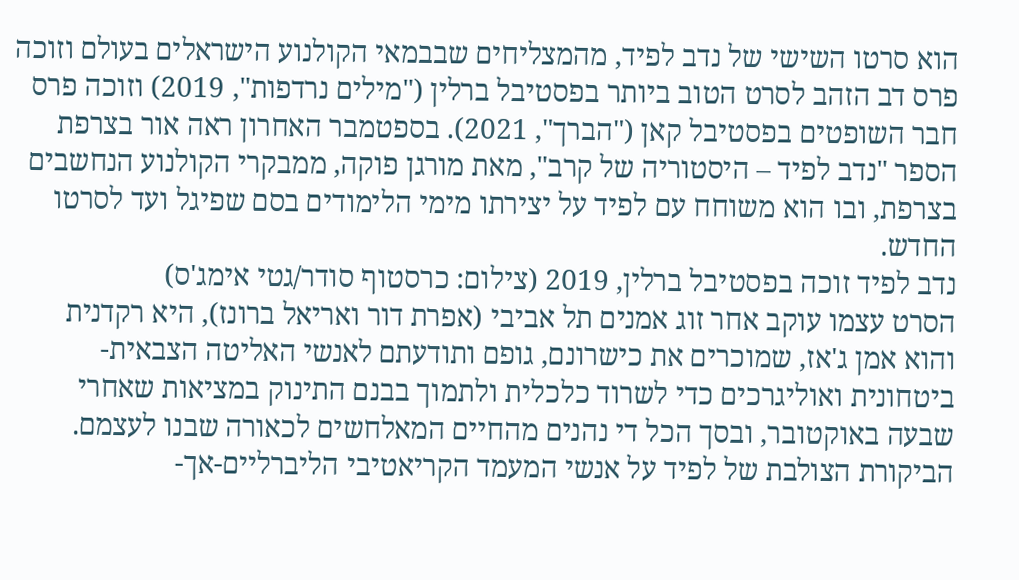הוא סרטו השישי של נדב לפיד, מהמצליחים שבבמאי הקולנוע הישראלים בעולם וזוכה פרס דב הזהב לסרט הטוב ביותר בפסטיבל ברלין ("מילים נרדפות", 2019) וזוכה פרס חבר השופטים בפסטיבל קאן ("הברך", 2021). בספטמבר האחרון ראה אור בצרפת הספר "נדב לפיד – היסטוריה של קרב", מאת מורגן פוקה, ממבקרי הקולנוע הנחשבים בצרפת, ובו הוא משוחח עם לפיד על יצירתו מימי הלימודים בסם שפיגל ועד לסרטו החדש.
נדב לפיד זוכה בפסטיבל ברלין, 2019 (צילום: כרסטוף סודר/גטי אימג'ס)
הסרט עצמו עוקב אחר זוג אמנים תל אביבי (אפרת דור ואריאל ברונז), היא רקדנית והוא אמן ג'אז, שמוכרים את כישרונם, גופם ותודעתם לאנשי האליטה הצבאית-ביטחונית ואוליגרכים כדי לשרוד כלכלית ולתמוך בבנם התינוק במציאות שאחרי שבעה באוקטובר, ובסך הכל די נהנים מהחיים המאלחשים לכאורה שבנו לעצמם. הביקורת הצולבת של לפיד על אנשי המעמד הקריאטיבי הליברליים-אך-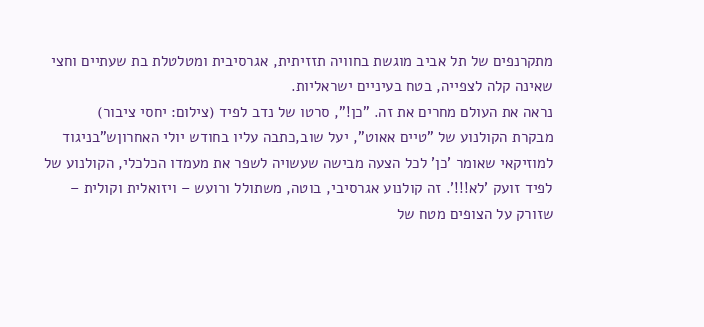מתקרנפים של תל אביב מוגשת בחוויה תזזיתית, אגרסיבית ומטלטלת בת שעתיים וחצי שאינה קלה לצפייה, בטח בעיניים ישראליות.
נראה את העולם מחרים את זה. "כן!", סרטו של נדב לפיד (צילום: יחסי ציבור)
מבקרת הקולנוע של "טיים אאוט", יעל שוב,כתבה עליו בחודש יולי האחרוןש"בניגוד למוזיקאי שאומר 'כן' לכל הצעה מבישה שעשויה לשפר את מעמדו הכלכלי, הקולנוע של לפיד זועק 'לא!!!'. זה קולנוע אגרסיבי, בוטה, משתולל ורועש – ויזואלית וקולית – שזורק על הצופים מטח של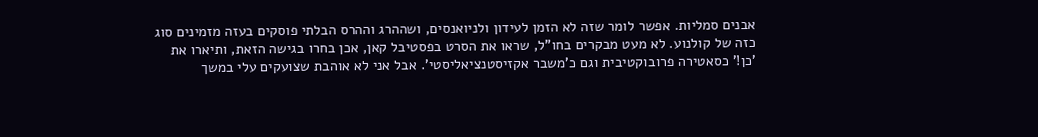אבנים סמליות. אפשר לומר שזה לא הזמן לעידון ולניואנסים, ושההרג וההרס הבלתי פוסקים בעזה מזמינים סוג כזה של קולנוע. לא מעט מבקרים בחו"ל, שראו את הסרט בפסטיבל קאן, אכן בחרו בגישה הזאת, ותיארו את 'כן!' כסאטירה פרובוקטיבית וגם כ'משבר אקזיסטנציאליסטי'. אבל אני לא אוהבת שצועקים עלי במשך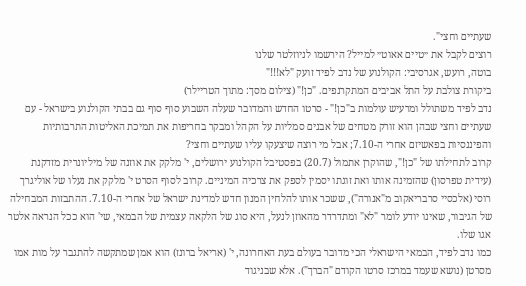שעתיים וחצי".
רוצים לקבל את ״טיים אאוט״ למייל? הירשמו לניוזלטר שלנו
בוטה, רועש, אגרסיבי: הקולנוע של נדב לפיד זועק "לא!!!"
ביקורת צולבת על התל אביבים המתקרנפים. "כן!" (צילום מסך: מתוך הטריילר)
נדב לפיד משתולל ומרעיש עולמות ב"כן!" - סרטו החדש והמדובר שעלה השבוע סוף סוף גם בבתי הקולנוע בישראל - עם שעתיים וחצי שבהן הוא זורק מטחים של אבנים סמליות על הקהל ומבקר בחריפות את תמיכת האליטות התרבותיות והפיננסיות בפאשיזם אחרי ה-7.10; אבל מי רוצה שיצעקו עליו שעתיים וחצי?
קרוב לתחילתו של "כן!", שהוקרן אתמול (20.7) בפסטיבל הקולנוע ירושלים, י' מלקק את אוזנה של מיליונרית מזדקנת (עידית טפרסון) שהזמינה אותו ואת זוגתו יסמין לספק את צרכיה המיניים. קרוב לסוף הסרט י' מלקק את נעלו של אוליגרך רוסי (אלכסיי סרבריאקוב מ"אנורה"), ששכר אותו להלחין המנון חדש למדינת ישראל של אחרי ה-7.10. ההתבזות המבחילה של הגיבור, שאינו יודע לומר "לא" ומתדרדר מהאוזן לנעל, היא סוג של הלקאה עצמית של הבמאי, שי' הוא ככל הנראה אלטר אגו שלו.
כמו נדב לפיד, הבמאי הישראלי הכי מדובר בעולם בעת האחרונה, י' (אריאל ברונז) הוא אמן שמתקשה להתגבר על מות אמו מסרטן (נושא שעמד במרכז סרטו הקודם "הברך"). אלא שבניגוד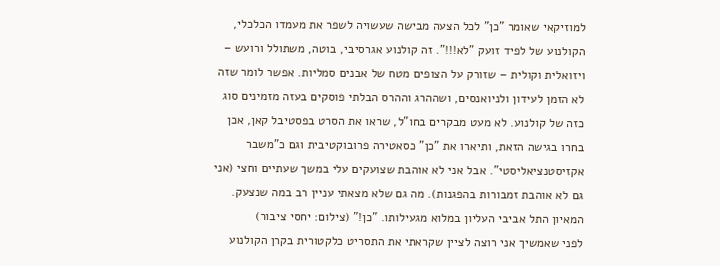למוזיקאי שאומר "כן" לכל הצעה מבישה שעשויה לשפר את מעמדו הכלכלי, הקולנוע של לפיד זועק "לא!!!". זה קולנוע אגרסיבי, בוטה, משתולל ורועש – ויזואלית וקולית – שזורק על הצופים מטח של אבנים סמליות. אפשר לומר שזה לא הזמן לעידון ולניואנסים, ושההרג וההרס הבלתי פוסקים בעזה מזמינים סוג כזה של קולנוע. לא מעט מבקרים בחו"ל, שראו את הסרט בפסטיבל קאן, אכן בחרו בגישה הזאת, ותיארו את "כן" כסאטירה פרובוקטיבית וגם כ"משבר אקזיסטנציאליסטי". אבל אני לא אוהבת שצועקים עלי במשך שעתיים וחצי (אני גם לא אוהבת זמבורות בהפגנות). מה גם שלא מצאתי עניין רב במה שנצעק.
המאיון התל אביבי העליון במלוא מגעילותו. "כן!" (צילום: יחסי ציבור)
לפני שאמשיך אני רוצה לציין שקראתי את התסריט כלקטורית בקרן הקולנוע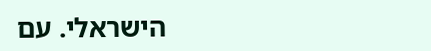הישראלי. עם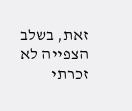זאת, בשלב הצפייה לא זכרתי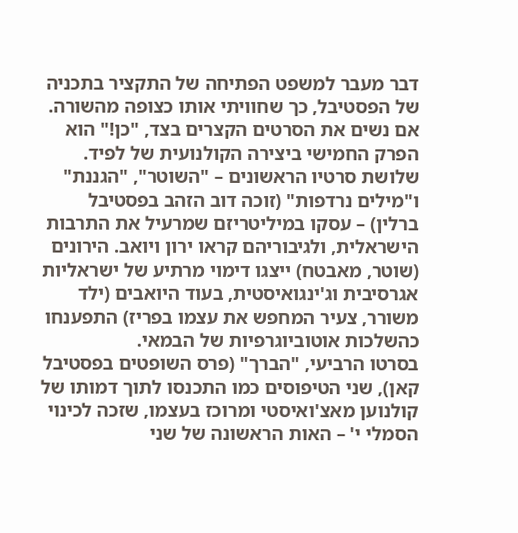דבר מעבר למשפט הפתיחה של התקציר בתכניה של הפסטיבל, כך שחוויתי אותו כצופה מהשורה.
אם נשים את הסרטים הקצרים בצד, "כן!" הוא הפרק החמישי ביצירה הקולנועית של לפיד. שלושת סרטיו הראשונים – "השוטר", "הגננת" ו"מילים נרדפות" (זוכה דוב הזהב בפסטיבל ברלין) – עסקו במיליטריזם שמרעיל את התרבות הישראלית, ולגיבוריהם קראו ירון ויואב. הירונים (שוטר, מאבטח) ייצגו דימוי מרתיע של ישראליות אגרסיבית וג'ינגואיסטית, בעוד היואבים (ילד משורר, צעיר המחפש את עצמו בפריז) התפענחו כהשלכות אוטוביוגרפיות של הבמאי.
בסרטו הרביעי, "הברך" (פרס השופטים בפסטיבל קאן), שני הטיפוסים כמו התכנסו לתוך דמותו של קולנוען מאצ'ואיסטי ומרוכז בעצמו, שזכה לכינוי הסמלי י' – האות הראשונה של שני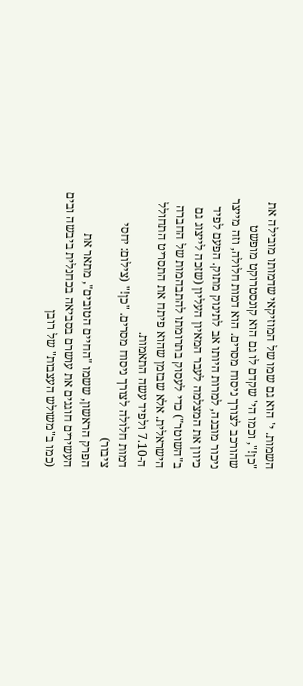השמות. י' הוא גם שמו של המוזיקאי שדמותו מובילה את "כן!", וכמו הי' שקדם לו גם הוא קונסטרוקט מופשט שהורכב לצורך ניסוח מסרים. הוא דמות חלולה, וזה מייצר ניכור מובנה, למרות היותו אב לתינוק מתוק. הפעם לפיד כיוון את המצלמה לעבר המאיון העליון (שזכה לייצוג גם ב"השוטר") כדי לעסוק בתרומתו להתבהמות של החברה הישראלית. אלא שבזמן שהוא פיתח את התסריט התחולל ה-7.10 ולפיד עשה התאמות.
דמות חלולה לצורך ניסוח מסרים. "כן!" (צילום: יחסי ציבור)
הפרק הראשון, ששמו "החיים הטובים", מתאר את העשירים חוגגים את עושרם בסביאה בכחנלית ביבשה ובים (כמו ב"משולש העצבות" של רובן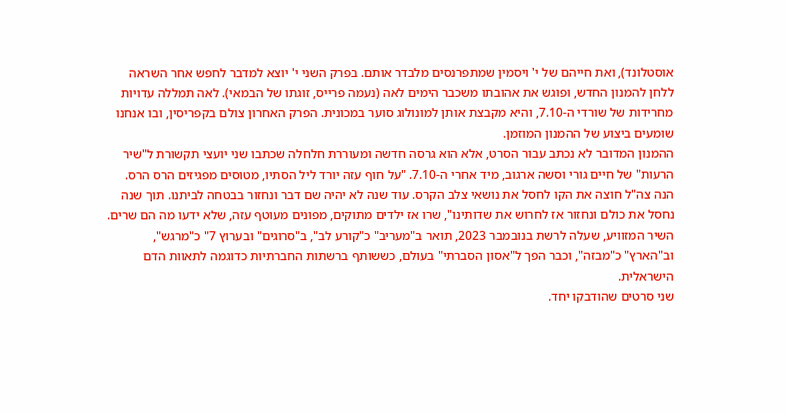אוסטלונד), ואת חייהם של י' ויסמין שמתפרנסים מלבדר אותם. בפרק השני י' יוצא למדבר לחפש אחר השראה ללחן להמנון החדש, ופוגש את אהובתו משכבר הימים לאה (נעמה פרייס, זוגתו של הבמאי). לאה תמללה עדויות מחרידות של שורדי ה-7.10, והיא מקבצת אותן למונולוג סוער במכונית. הפרק האחרון צולם בקפריסין, ובו אנחנו שומעים ביצוע של ההמנון המוזמן.
ההמנון המדובר לא נכתב עבור הסרט, אלא הוא גרסה חדשה ומעוררת חלחלה שכתבו שני יועצי תקשורת ל"שיר הרעות" של חיים גורי וסשה ארגוב, מיד אחרי ה-7.10. "על חוף עזה יורד ליל הסתיו, מטוסים מפגיזים הרס הרס. הנה צה"ל חוצה את הקו לחסל את נושאי צלב הקרס. עוד שנה לא יהיה שם דבר ונחזור בבטחה לביתנו. תוך שנה נחסל את כולם ונחזור אז לחרוש את שדותינו", שרו אז ילדים מתוקים, מפונים מעוטף עזה, שלא ידעו מה הם שרים. השיר המזוויע, שעלה לרשת בנובמבר 2023, תואר ב"מעריב" כ"קורע לב", ב"סרוגים" ובערוץ 7" כ"מרגש", וב"הארץ" כ"מבזה", וכבר הפך ל"אסון הסברתי" בעולם, כששותף ברשתות החברתיות כדוגמה לתאוות הדם הישראלית.
שני סרטים שהודבקו יחד.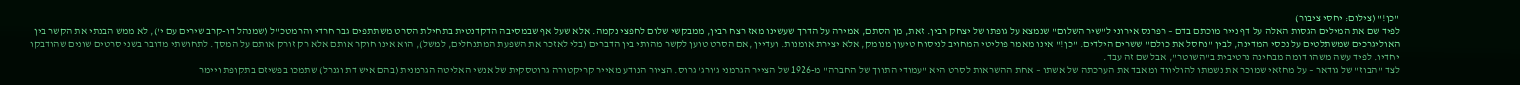"כן!" (צילום: יחסי ציבור)
לפיד שם את המילים הגסות האלה על דף נייר מוכתם בדם – רפרנס אירוני ל"שיר השלום" שנמצא על גופתו של יצחק רבין. זאת, מן הסתם, אמירה על הדרך שעשינו מאז רצח רבין, ממבקשי שלום לחפצי נקמה. אלא שעל אף שבמסיבה הדקדנטית בתחילת הסרט משתתפים גבר חרדי והרמטכ"ל (שמנהל דו-קרב שירים עם י'), לא ממש הבנתי את הקשר בין האוליגרכים שמשתלטים על נכסי המדינה, לבין "נחסל את כולם" ששרים הילדים. "כן!" אינו מאמר פוליטי המחויב לניסוח טיעון מנומק, אלא יצירת אומנות. ועדיין ,אם הסרט טוען לקשר מהותי בין הדברים (בלי לאזכר את השפעת המתנחלים, למשל), הוא אינו חוקר אותם אלא רק זורק אותם על המסך. לתחושתי מדובר בשני סרטים שונים שהודבקו יחדיו. לפיד עשה משהו דומה מבחינה נרטיבית ב"השוטר", אבל שם זה עבד.
לצד "הבוז" של גודאר – על מחזאי שמוכר את נשמתו להוליווד ומאבד את הערכתה של אשתו – אחת ההשראות לסרט היא "עמודי התווך של החברה" מ-1926 של הצייר הגרמני ג'ורג' גרוס. הציור הנודע מאייר קריקטורה גרוטסקית של אנשי האליטה הגרמנית (בהם איש דת וגנרל) שתמכו בפשיזם בתקופת ויימר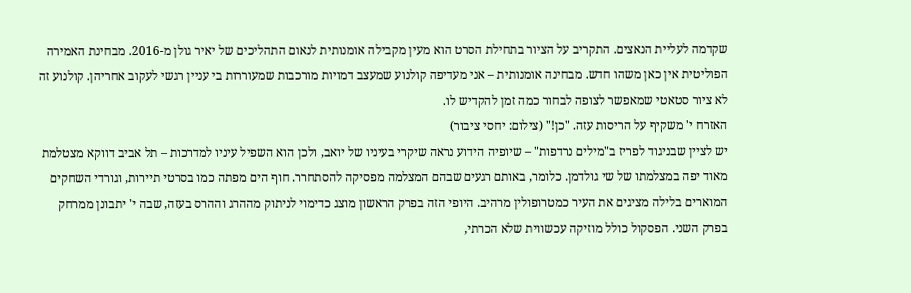שקדמה לעליית הנאצים. התקריב על הציור בתחילת הסרט הוא מעין מקבילה אומנותית לנאום התהליכים של יאיר גולן מ-2016. מבחינת האמירה הפוליטית אין כאן משהו חדש. מבחינה אומנותית – אני מעדיפה קולנוע שמעצב דמויות מורכבות שמעוררות בי עניין רגשי לעקוב אחריהן. קולנוע זה לא ציור סטאטי שמאפשר לצופה לבחור כמה זמן להקדיש לו.
האזרח י' משקיף על הריסות עזה. "כן!" (צילום: יחסי ציבור)
יש לציין שבניגוד לפריז ב"מילים נרדפות" – שיופיה הידוע נראה שיקרי בעיניו של יואב, ולכן הוא השפיל עיניו למדרכות – תל אביב דווקא מצטלמת מאוד יפה במצלמתו של שי גולדמן. כלומר, באותם רגעים שבהם המצלמה מפסיקה להסתחרר. חוף הים מפתה כמו בסרטי תיירות, וגורדי השחקים המוארים בלילה מציגים את העיר כמטרופולין מרהיב. היופי הזה בפרק הראשון מוצג כדימוי לניתוק מההרג וההרס בעזה, שבה י' יתבונן ממרחק בפרק השני. הפסקול כולל מוזיקה עכשווית שלא הכרתי,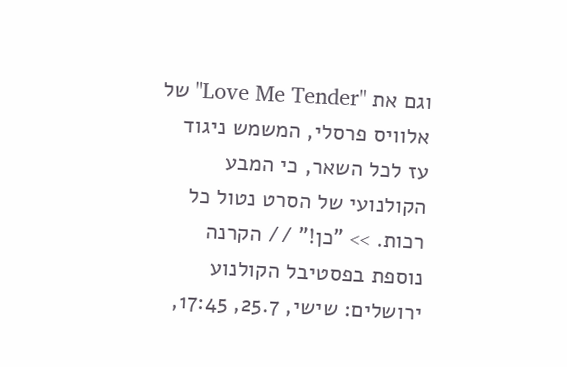וגם את "Love Me Tender" של אלוויס פרסלי, המשמש ניגוד עז לכל השאר, כי המבע הקולנועי של הסרט נטול כל רכות. >> "כן!" // הקרנה נוספת בפסטיבל הקולנוע ירושלים: שישי, 25.7, 17:45,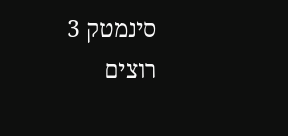סינמטק 3
רוצים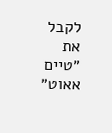לקבל את ״טיים אאוט״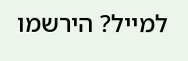למייל? הירשמו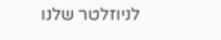לניוזלטר שלנו